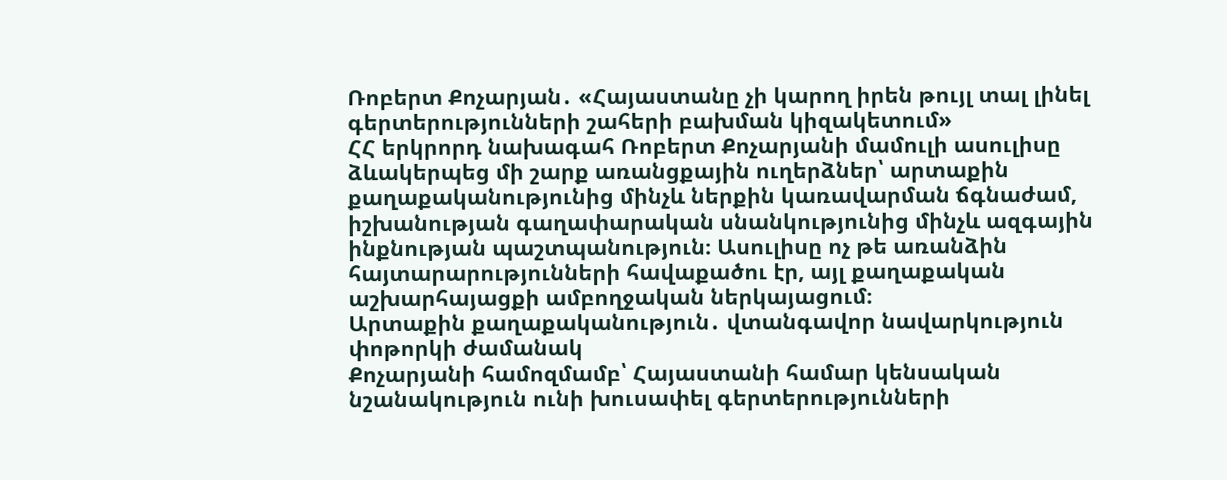Ռոբերտ Քոչարյան․ «Հայաստանը չի կարող իրեն թույլ տալ լինել գերտերությունների շահերի բախման կիզակետում»
ՀՀ երկրորդ նախագահ Ռոբերտ Քոչարյանի մամուլի ասուլիսը ձևակերպեց մի շարք առանցքային ուղերձներ՝ արտաքին քաղաքականությունից մինչև ներքին կառավարման ճգնաժամ, իշխանության գաղափարական սնանկությունից մինչև ազգային ինքնության պաշտպանություն։ Ասուլիսը ոչ թե առանձին հայտարարությունների հավաքածու էր, այլ քաղաքական աշխարհայացքի ամբողջական ներկայացում։
Արտաքին քաղաքականություն․ վտանգավոր նավարկություն փոթորկի ժամանակ
Քոչարյանի համոզմամբ՝ Հայաստանի համար կենսական նշանակություն ունի խուսափել գերտերությունների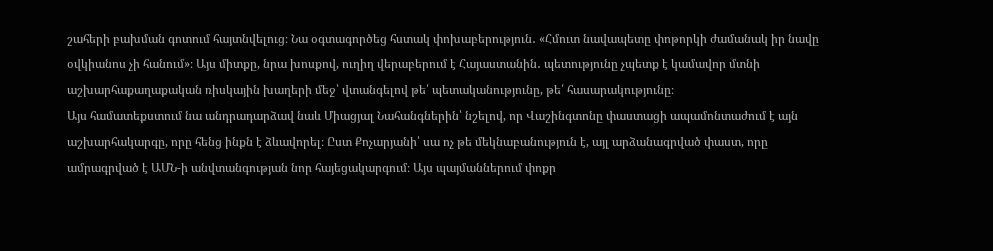շահերի բախման գոտում հայտնվելուց։ Նա օգտագործեց հստակ փոխաբերություն․ «Հմուտ նավապետը փոթորկի ժամանակ իր նավը օվկիանոս չի հանում»։ Այս միտքը, նրա խոսքով, ուղիղ վերաբերում է Հայաստանին․ պետությունը չպետք է կամավոր մտնի աշխարհաքաղաքական ռիսկային խաղերի մեջ՝ վտանգելով թե՛ պետականությունը, թե՛ հասարակությունը։
Այս համատեքստում նա անդրադարձավ նաև Միացյալ Նահանգներին՝ նշելով, որ Վաշինգտոնը փաստացի ապամոնտաժում է այն աշխարհակարգը, որը հենց ինքն է ձևավորել։ Ըստ Քոչարյանի՝ սա ոչ թե մեկնաբանություն է, այլ արձանագրված փաստ, որը ամրագրված է ԱՄՆ-ի անվտանգության նոր հայեցակարգում։ Այս պայմաններում փոքր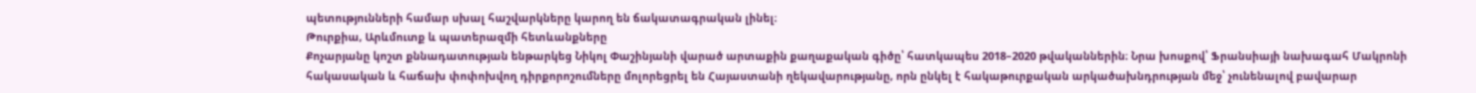պետությունների համար սխալ հաշվարկները կարող են ճակատագրական լինել։
Թուրքիա, Արևմուտք և պատերազմի հետևանքները
Քոչարյանը կոշտ քննադատության ենթարկեց Նիկոլ Փաշինյանի վարած արտաքին քաղաքական գիծը՝ հատկապես 2018–2020 թվականներին։ Նրա խոսքով՝ Ֆրանսիայի նախագահ Մակրոնի հակասական և հաճախ փոփոխվող դիրքորոշումները մոլորեցրել են Հայաստանի ղեկավարությանը, որն ընկել է հակաթուրքական արկածախնդրության մեջ՝ չունենալով բավարար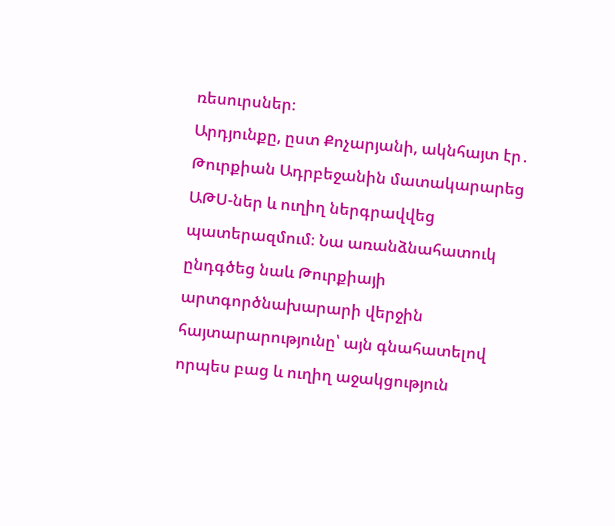ռեսուրսներ։
Արդյունքը, ըստ Քոչարյանի, ակնհայտ էր․ Թուրքիան Ադրբեջանին մատակարարեց ԱԹՍ-ներ և ուղիղ ներգրավվեց պատերազմում։ Նա առանձնահատուկ ընդգծեց նաև Թուրքիայի արտգործնախարարի վերջին հայտարարությունը՝ այն գնահատելով որպես բաց և ուղիղ աջակցություն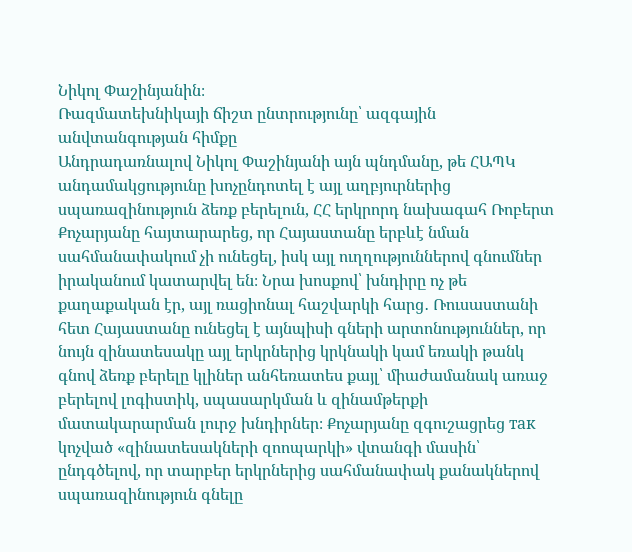Նիկոլ Փաշինյանին։
Ռազմատեխնիկայի ճիշտ ընտրությունը՝ ազգային անվտանգության հիմքը
Անդրադառնալով Նիկոլ Փաշինյանի այն պնդմանը, թե ՀԱՊԿ անդամակցությունը խոչընդոտել է այլ աղբյուրներից սպառազինություն ձեռք բերելուն, ՀՀ երկրորդ նախագահ Ռոբերտ Քոչարյանը հայտարարեց, որ Հայաստանը երբևէ նման սահմանափակում չի ունեցել, իսկ այլ ուղղություններով գնումներ իրականում կատարվել են։ Նրա խոսքով՝ խնդիրը ոչ թե քաղաքական էր, այլ ռացիոնալ հաշվարկի հարց․ Ռուսաստանի հետ Հայաստանը ունեցել է այնպիսի գների արտոնություններ, որ նույն զինատեսակը այլ երկրներից կրկնակի կամ եռակի թանկ գնով ձեռք բերելը կլիներ անհեռատես քայլ՝ միաժամանակ առաջ բերելով լոգիստիկ, սպասարկման և զինամթերքի մատակարարման լուրջ խնդիրներ։ Քոչարյանը զգուշացրեց так կոչված «զինատեսակների զոոպարկի» վտանգի մասին՝ ընդգծելով, որ տարբեր երկրներից սահմանափակ քանակներով սպառազինություն գնելը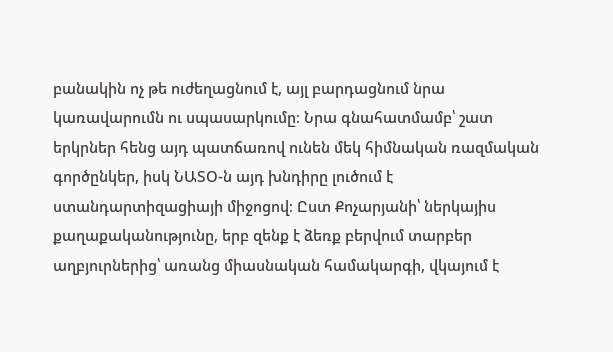բանակին ոչ թե ուժեղացնում է, այլ բարդացնում նրա կառավարումն ու սպասարկումը։ Նրա գնահատմամբ՝ շատ երկրներ հենց այդ պատճառով ունեն մեկ հիմնական ռազմական գործընկեր, իսկ ՆԱՏՕ-ն այդ խնդիրը լուծում է ստանդարտիզացիայի միջոցով։ Ըստ Քոչարյանի՝ ներկայիս քաղաքականությունը, երբ զենք է ձեռք բերվում տարբեր աղբյուրներից՝ առանց միասնական համակարգի, վկայում է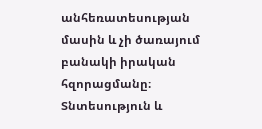անհեռատեսության մասին և չի ծառայում բանակի իրական հզորացմանը։
Տնտեսություն և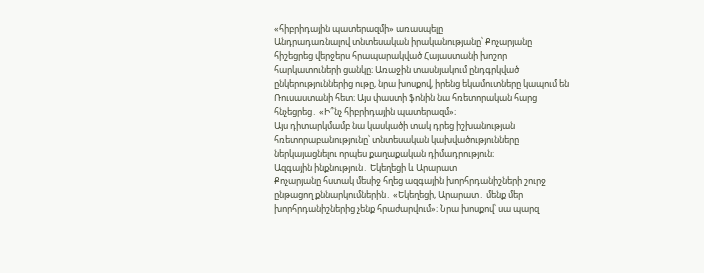«հիբրիդային պատերազմի» առասպելը
Անդրադառնալով տնտեսական իրականությանը՝ Քոչարյանը հիշեցրեց վերջերս հրապարակված Հայաստանի խոշոր հարկատուների ցանկը։ Առաջին տասնյակում ընդգրկված ընկերություններից ութը, նրա խոսքով, իրենց եկամուտները կապում են Ռուսաստանի հետ։ Այս փաստի ֆոնին նա հռետորական հարց հնչեցրեց․ «Ի՞նչ հիբրիդային պատերազմ»։
Այս դիտարկմամբ նա կասկածի տակ դրեց իշխանության հռետորաբանությունը՝ տնտեսական կախվածությունները ներկայացնելու որպես քաղաքական դիմադրություն։
Ազգային ինքնություն․ Եկեղեցի և Արարատ
Քոչարյանը հստակ մեսիջ հղեց ազգային խորհրդանիշների շուրջ ընթացող քննարկումներին․ «Եկեղեցի, Արարատ․ մենք մեր խորհրդանիշներից չենք հրաժարվում»։ Նրա խոսքով՝ սա պարզ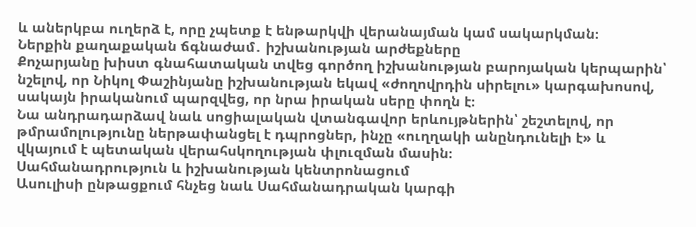և աներկբա ուղերձ է, որը չպետք է ենթարկվի վերանայման կամ սակարկման։
Ներքին քաղաքական ճգնաժամ․ իշխանության արժեքները
Քոչարյանը խիստ գնահատական տվեց գործող իշխանության բարոյական կերպարին՝ նշելով, որ Նիկոլ Փաշինյանը իշխանության եկավ «ժողովրդին սիրելու» կարգախոսով, սակայն իրականում պարզվեց, որ նրա իրական սերը փողն է։
Նա անդրադարձավ նաև սոցիալական վտանգավոր երևույթներին՝ շեշտելով, որ թմրամոլությունը ներթափանցել է դպրոցներ, ինչը «ուղղակի անընդունելի է» և վկայում է պետական վերահսկողության փլուզման մասին։
Սահմանադրություն և իշխանության կենտրոնացում
Ասուլիսի ընթացքում հնչեց նաև Սահմանադրական կարգի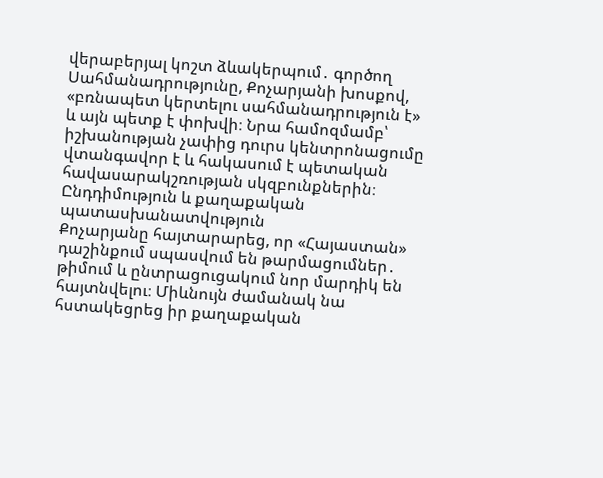վերաբերյալ կոշտ ձևակերպում․ գործող Սահմանադրությունը, Քոչարյանի խոսքով, «բռնապետ կերտելու սահմանադրություն է» և այն պետք է փոխվի։ Նրա համոզմամբ՝ իշխանության չափից դուրս կենտրոնացումը վտանգավոր է և հակասում է պետական հավասարակշռության սկզբունքներին։
Ընդդիմություն և քաղաքական պատասխանատվություն
Քոչարյանը հայտարարեց, որ «Հայաստան» դաշինքում սպասվում են թարմացումներ․ թիմում և ընտրացուցակում նոր մարդիկ են հայտնվելու։ Միևնույն ժամանակ նա հստակեցրեց իր քաղաքական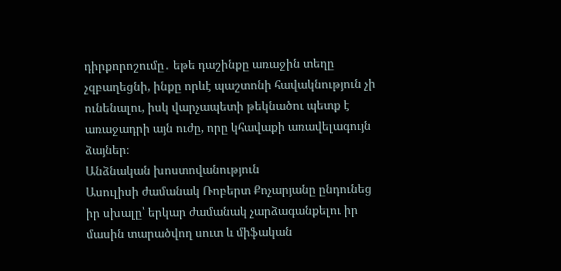դիրքորոշումը․ եթե դաշինքը առաջին տեղը չզբաղեցնի, ինքը որևէ պաշտոնի հավակնություն չի ունենալու, իսկ վարչապետի թեկնածու պետք է առաջադրի այն ուժը, որը կհավաքի առավելագույն ձայներ։
Անձնական խոստովանություն
Ասուլիսի ժամանակ Ռոբերտ Քոչարյանը ընդունեց իր սխալը՝ երկար ժամանակ չարձագանքելու իր մասին տարածվող սուտ և միֆական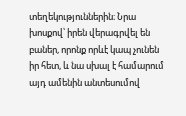տեղեկություններին։ Նրա խոսքով՝ իրեն վերագրվել են բաներ, որոնք որևէ կապ չունեն իր հետ, և նա սխալ է համարում այդ ամենին անտեսումով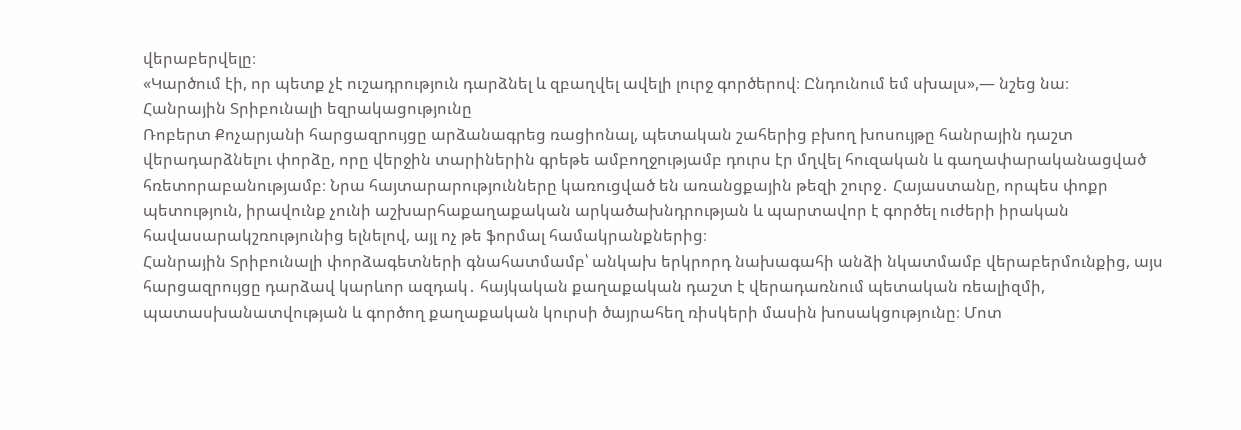վերաբերվելը։
«Կարծում էի, որ պետք չէ ուշադրություն դարձնել և զբաղվել ավելի լուրջ գործերով։ Ընդունում եմ սխալս»,— նշեց նա։
Հանրային Տրիբունալի եզրակացությունը
Ռոբերտ Քոչարյանի հարցազրույցը արձանագրեց ռացիոնալ, պետական շահերից բխող խոսույթը հանրային դաշտ վերադարձնելու փորձը, որը վերջին տարիներին գրեթե ամբողջությամբ դուրս էր մղվել հուզական և գաղափարականացված հռետորաբանությամբ։ Նրա հայտարարությունները կառուցված են առանցքային թեզի շուրջ․ Հայաստանը, որպես փոքր պետություն, իրավունք չունի աշխարհաքաղաքական արկածախնդրության և պարտավոր է գործել ուժերի իրական հավասարակշռությունից ելնելով, այլ ոչ թե ֆորմալ համակրանքներից։
Հանրային Տրիբունալի փորձագետների գնահատմամբ՝ անկախ երկրորդ նախագահի անձի նկատմամբ վերաբերմունքից, այս հարցազրույցը դարձավ կարևոր ազդակ․ հայկական քաղաքական դաշտ է վերադառնում պետական ռեալիզմի, պատասխանատվության և գործող քաղաքական կուրսի ծայրահեղ ռիսկերի մասին խոսակցությունը։ Մոտ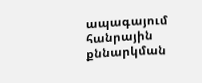ապագայում հանրային քննարկման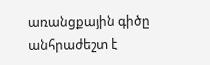առանցքային գիծը անհրաժեշտ է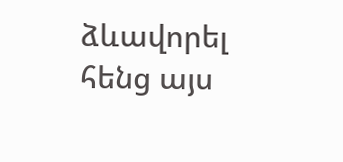ձևավորել հենց այս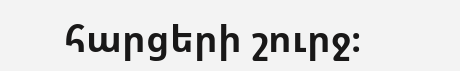հարցերի շուրջ։